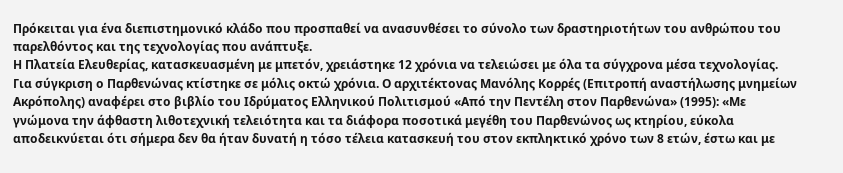Πρόκειται για ένα διεπιστημονικό κλάδο που προσπαθεί να ανασυνθέσει το σύνολο των δραστηριοτήτων του ανθρώπου του παρελθόντος και της τεχνολογίας που ανάπτυξε.
Η Πλατεία Ελευθερίας, κατασκευασμένη με μπετόν, χρειάστηκε 12 χρόνια να τελειώσει με όλα τα σύγχρονα μέσα τεχνολογίας.
Για σύγκριση ο Παρθενώνας κτίστηκε σε μόλις οκτώ χρόνια. Ο αρχιτέκτονας Μανόλης Κορρές (Επιτροπή αναστήλωσης μνημείων Ακρόπολης) αναφέρει στο βιβλίο του Ιδρύματος Ελληνικού Πολιτισμού «Από την Πεντέλη στον Παρθενώνα» (1995): «Με γνώμονα την άφθαστη λιθοτεχνική τελειότητα και τα διάφορα ποσοτικά μεγέθη του Παρθενώνος ως κτηρίου, εύκολα αποδεικνύεται ότι σήμερα δεν θα ήταν δυνατή η τόσο τέλεια κατασκευή του στον εκπληκτικό χρόνο των 8 ετών, έστω και με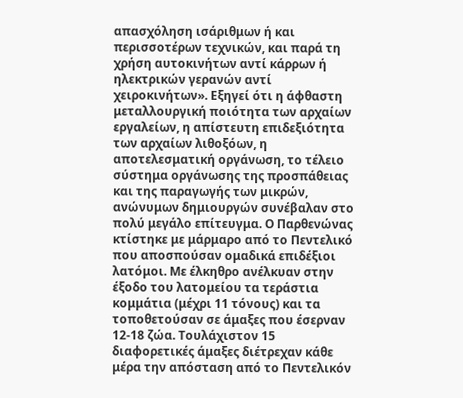απασχόληση ισάριθμων ή και περισσοτέρων τεχνικών, και παρά τη χρήση αυτοκινήτων αντί κάρρων ή ηλεκτρικών γερανών αντί χειροκινήτων». Εξηγεί ότι η άφθαστη μεταλλουργική ποιότητα των αρχαίων εργαλείων, η απίστευτη επιδεξιότητα των αρχαίων λιθοξόων, η αποτελεσματική οργάνωση, το τέλειο σύστημα οργάνωσης της προσπάθειας και της παραγωγής των μικρών, ανώνυμων δημιουργών συνέβαλαν στο πολύ μεγάλο επίτευγμα. Ο Παρθενώνας κτίστηκε με μάρμαρο από το Πεντελικό που αποσπούσαν ομαδικά επιδέξιοι λατόμοι. Με έλκηθρο ανέλκυαν στην έξοδο του λατομείου τα τεράστια κομμάτια (μέχρι 11 τόνους) και τα τοποθετούσαν σε άμαξες που έσερναν 12-18 ζώα. Τουλάχιστον 15 διαφορετικές άμαξες διέτρεχαν κάθε μέρα την απόσταση από το Πεντελικόν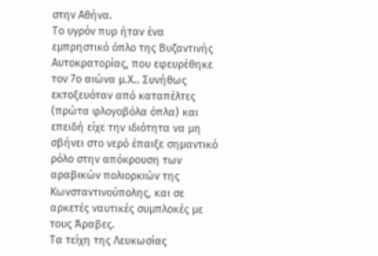στην Αθήνα.
Tο υγρόν πυρ ήταν ένα εμπρηστικό όπλο της Βυζαντινής Αυτοκρατορίας, που εφευρέθηκε τον 7ο αιώνα μ.Χ.. Συνήθως εκτοξευόταν από καταπέλτες (πρώτα φλογοβόλα όπλα) και επειδή είχε την ιδιότητα να μη σβήνει στο νερό έπαιξε σημαντικό ρόλο στην απόκρουση των αραβικών πολιορκιών της Κωνσταντινούπολης, και σε αρκετές ναυτικές συμπλοκές με τους Άραβες.
Τα τείχη της Λευκωσίας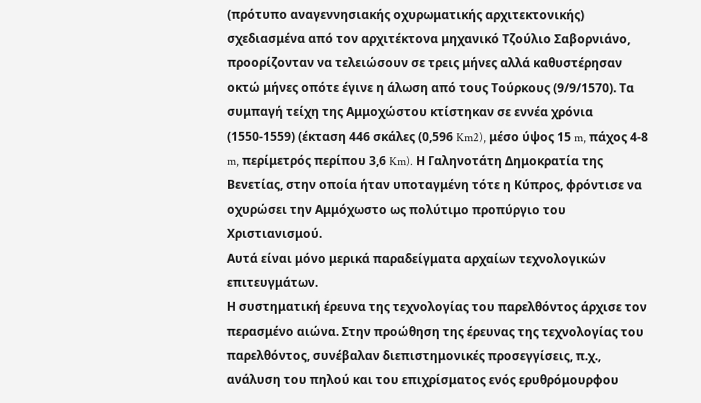(πρότυπο αναγεννησιακής οχυρωματικής αρχιτεκτονικής) σχεδιασμένα από τον αρχιτέκτονα μηχανικό Τζούλιο Σαβορνιάνο, προορίζονταν να τελειώσουν σε τρεις μήνες αλλά καθυστέρησαν οκτώ μήνες οπότε έγινε η άλωση από τους Τούρκους (9/9/1570). Τα συμπαγή τείχη της Αμμοχώστου κτίστηκαν σε εννέα χρόνια (1550-1559) (έκταση 446 σκάλες (0,596 Km2), μέσο ύψος 15 m, πάχος 4-8 m, περίμετρός περίπου 3,6 Km). Η Γαληνοτάτη Δημοκρατία της Βενετίας, στην οποία ήταν υποταγμένη τότε η Κύπρος, φρόντισε να οχυρώσει την Αμμόχωστο ως πολύτιμο προπύργιο του Χριστιανισμού.
Αυτά είναι μόνο μερικά παραδείγματα αρχαίων τεχνολογικών επιτευγμάτων.
Η συστηματική έρευνα της τεχνολογίας του παρελθόντος άρχισε τον περασμένο αιώνα. Στην προώθηση της έρευνας της τεχνολογίας του παρελθόντος, συνέβαλαν διεπιστημονικές προσεγγίσεις, π.χ., ανάλυση του πηλού και του επιχρίσματος ενός ερυθρόμουρφου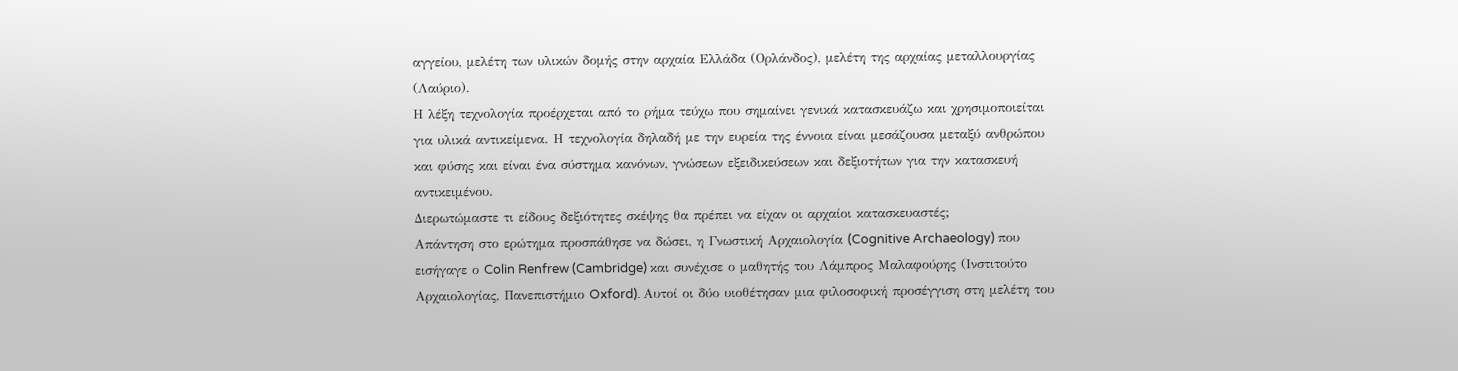αγγείου, μελέτη των υλικών δομής στην αρχαία Ελλάδα (Ορλάνδος), μελέτη της αρχαίας μεταλλουργίας (Λαύριο).
Η λέξη τεχνολογία προέρχεται από το ρήμα τεύχω που σημαίνει γενικά κατασκευάζω και χρησιμοποιείται για υλικά αντικείμενα. Η τεχνολογία δηλαδή με την ευρεία της έννοια είναι μεσάζουσα μεταξύ ανθρώπου και φύσης και είναι ένα σύστημα κανόνων, γνώσεων εξειδικεύσεων και δεξιοτήτων για την κατασκευή αντικειμένου.
Διερωτώμαστε τι είδους δεξιότητες σκέψης θα πρέπει να είχαν οι αρχαίοι κατασκευαστές;
Απάντηση στο ερώτημα προσπάθησε να δώσει, η Γνωστική Αρχαιολογία (Cognitive Archaeology) που εισήγαγε ο Colin Renfrew (Cambridge) και συνέχισε ο μαθητής του Λάμπρος Μαλαφούρης (Ινστιτούτο Αρχαιολογίας, Πανεπιστήμιο Oxford). Αυτοί οι δύο υιοθέτησαν μια φιλοσοφική προσέγγιση στη μελέτη του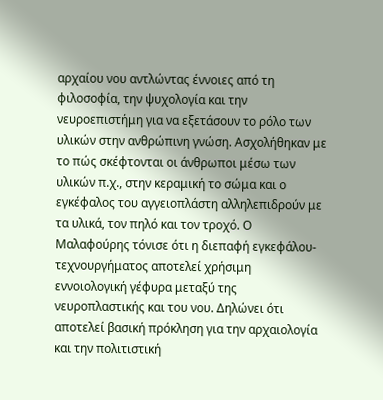αρχαίου νου αντλώντας έννοιες από τη φιλοσοφία, την ψυχολογία και την νευροεπιστήμη για να εξετάσουν το ρόλο των υλικών στην ανθρώπινη γνώση. Ασχολήθηκαν με το πώς σκέφτονται οι άνθρωποι μέσω των υλικών π.χ., στην κεραμική το σώμα και ο εγκέφαλος του αγγειοπλάστη αλληλεπιδρούν με τα υλικά, τον πηλό και τον τροχό. Ο Μαλαφούρης τόνισε ότι η διεπαφή εγκεφάλου-τεχνουργήματος αποτελεί χρήσιμη εννοιολογική γέφυρα μεταξύ της νευροπλαστικής και του νου. Δηλώνει ότι αποτελεί βασική πρόκληση για την αρχαιολογία και την πολιτιστική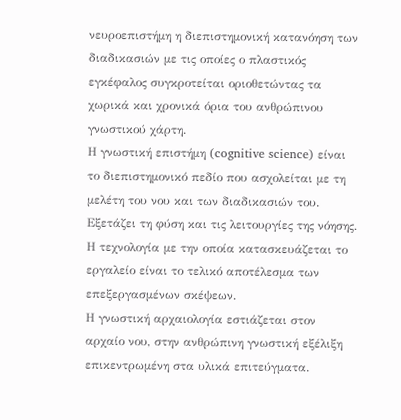νευροεπιστήμη η διεπιστημονική κατανόηση των διαδικασιών με τις οποίες ο πλαστικός εγκέφαλος συγκροτείται οριοθετώντας τα χωρικά και χρονικά όρια του ανθρώπινου γνωστικού χάρτη.
Η γνωστική επιστήμη (cognitive science) είναι το διεπιστημονικό πεδίο που ασχολείται με τη μελέτη του νου και των διαδικασιών του. Εξετάζει τη φύση και τις λειτουργίες της νόησης. Η τεχνολογία με την οποία κατασκευάζεται το εργαλείο είναι το τελικό αποτέλεσμα των επεξεργασμένων σκέψεων.
Η γνωστική αρχαιολογία εστιάζεται στον αρχαίο νου, στην ανθρώπινη γνωστική εξέλιξη επικεντρωμένη στα υλικά επιτεύγματα.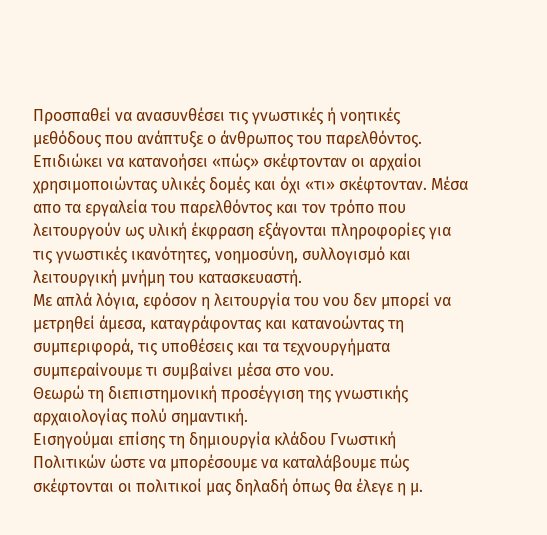Προσπαθεί να ανασυνθέσει τις γνωστικές ή νοητικές μεθόδους που ανάπτυξε ο άνθρωπος του παρελθόντος. Επιδιώκει να κατανοήσει «πώς» σκέφτονταν οι αρχαίοι χρησιμοποιώντας υλικές δομές και όχι «τι» σκέφτονταν. Μέσα απο τα εργαλεία του παρελθόντος και τον τρόπο που λειτουργούν ως υλική έκφραση εξάγονται πληροφορίες για τις γνωστικές ικανότητες, νοημοσύνη, συλλογισμό και λειτουργική μνήμη του κατασκευαστή.
Με απλά λόγια, εφόσον η λειτουργία του νου δεν μπορεί να μετρηθεί άμεσα, καταγράφοντας και κατανοώντας τη συμπεριφορά, τις υποθέσεις και τα τεχνουργήματα συμπεραίνουμε τι συμβαίνει μέσα στο νου.
Θεωρώ τη διεπιστημονική προσέγγιση της γνωστικής αρχαιολογίας πολύ σημαντική.
Εισηγούμαι επίσης τη δημιουργία κλάδου Γνωστική Πολιτικών ώστε να μπορέσουμε να καταλάβουμε πώς σκέφτονται οι πολιτικοί μας δηλαδή όπως θα έλεγε η μ.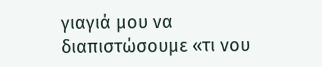γιαγιά μου να διαπιστώσουμε «τι νου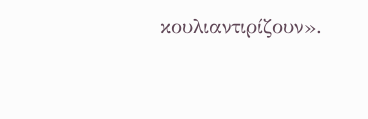κουλιαντιρίζουν».